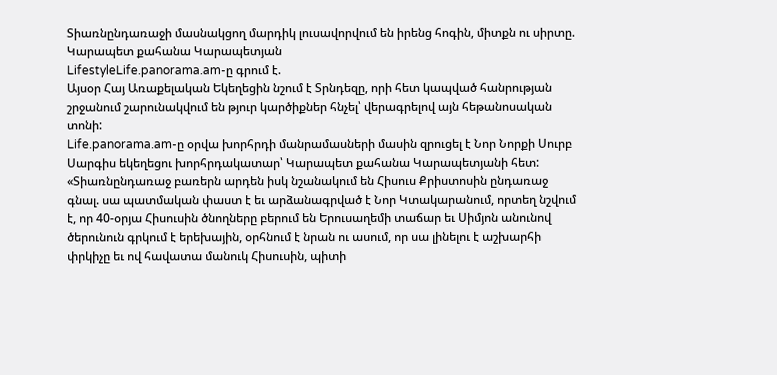Տիառնընդառաջի մասնակցող մարդիկ լուսավորվում են իրենց հոգին, միտքն ու սիրտը. Կարապետ քահանա Կարապետյան
LifestyleLife.panorama.am-ը գրում է.
Այսօր Հայ Առաքելական Եկեղեցին նշում է Տրնդեզը, որի հետ կապված հանրության շրջանում շարունակվում են թյուր կարծիքներ հնչել՝ վերագրելով այն հեթանոսական տոնի:
Life.panorama.am-ը օրվա խորհրդի մանրամասների մասին զրուցել է Նոր Նորքի Սուրբ Սարգիս եկեղեցու խորհրդակատար՝ Կարապետ քահանա Կարապետյանի հետ:
«Տիառնընդառաջ բառերն արդեն իսկ նշանակում են Հիսուս Քրիստոսին ընդառաջ գնալ. սա պատմական փաստ է եւ արձանագրված է Նոր Կտակարանում, որտեղ նշվում է, որ 40-օրյա Հիսուսին ծնողները բերում են Երուսաղեմի տաճար եւ Սիմյոն անունով ծերունուն գրկում է երեխային, օրհնում է նրան ու ասում, որ սա լինելու է աշխարհի փրկիչը եւ ով հավատա մանուկ Հիսուսին, պիտի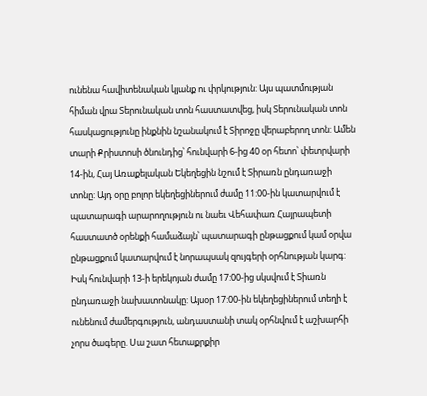ունենա հավիտենական կյանք ու փրկություն: Այս պատմության հիման վրա Տերունական տոն հաստատվեց, իսկ Տերունական տոն հասկացությունը ինքնին նշանակում է Տիրոջը վերաբերող տոն: Ամեն տարի Քրիստոսի ծնունդից՝ հունվարի 6-ից 40 օր հետո՝ փետրվարի 14-ին, Հայ Առաքելական Եկեղեցին նշում է Տիրառն ընդառաջի տոնը: Այդ օրը բոլոր եկեղեցիներում ժամը 11:00-ին կատարվում է պատարագի արարողություն ու նաեւ Վեհափառ Հայրապետի հաստատծ օրենքի համաձայն՝ պատարագի ընթացքում կամ օրվա ընթացքում կատարվում է նորապսակ զույգերի օրհնության կարգ: Իսկ հունվարի 13-ի երեկոյան ժամը 17:00-ից սկսվում է Տիառն ընդառաջի նախատոնակը: Այսօր 17:00-ին եկեղեցիներում տեղի է ունենում ժամերգություն, անդաստանի տակ օրհնվում է աշխարհի չորս ծագերը. Սա շատ հետաքրքիր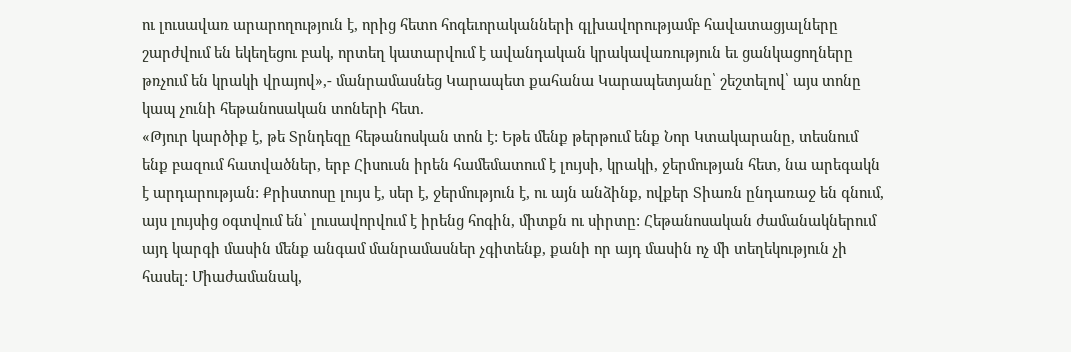ու լուսավառ արարողություն է, որից հետո հոգեւորականների գլխավորությամբ հավատացյալները շարժվում են եկեղեցու բակ, որտեղ կատարվում է ավանդական կրակավառություն եւ ցանկացողները թռչում են կրակի վրայով»,- մանրամասնեց Կարապետ քահանա Կարապետյանը՝ շեշտելով՝ այս տոնը կապ չունի հեթանոսական տոների հետ.
«Թյուր կարծիք է, թե Տրնդեզը հեթանոսկան տոն է: Եթե մենք թերթում ենք Նոր Կտակարանը, տեսնում ենք բազում հատվածներ, երբ Հիսուսն իրեն համեմատում է լույսի, կրակի, ջերմության հետ, նա արեգակն է արդարության: Քրիստոսը լույս է, սեր է, ջերմություն է, ու այն անձինք, ովքեր Տիառն ընդառաջ են գնում, այս լույսից օգտվում են՝ լուսավորվում է իրենց հոգին, միտքն ու սիրտը: Հեթանոսական ժամանակներում այդ կարգի մասին մենք անգամ մանրամասներ չգիտենք, քանի որ այդ մասին ոչ մի տեղեկություն չի հասել: Միաժամանակ,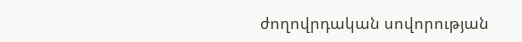ժողովրդական սովորության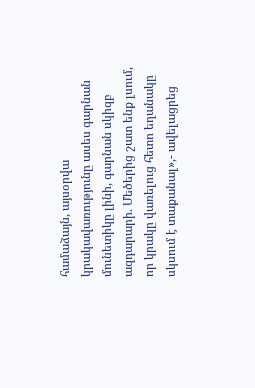համաձայն, այսօրվա կրակավառությունը ասես գարնան մունետիկը լինի, գարնան սկիզբ ազդարարի. Մեծերից շատ ենք լսում, որ կրակը վառելուց հետո եղանակը սկսում է տաքանալ»,- ավելացրեց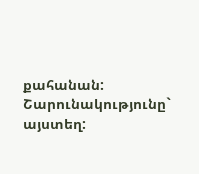քահանան:
Շարունակությունը` այստեղ: